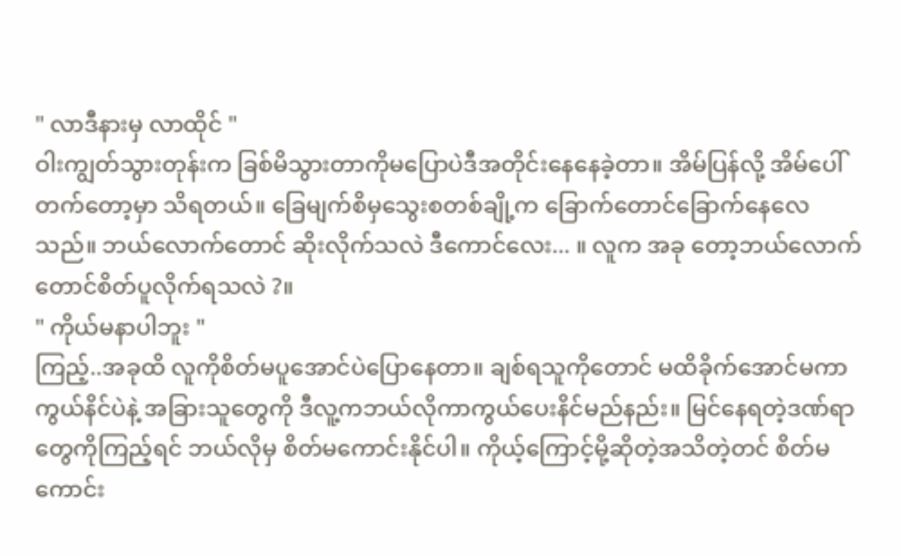" လာဒီနားမှ လာထိုင် "
ဝါးကျွတ်သွားတုန်းက ခြစ်မိသွားတာကိုမပြောပဲဒီအတိုင်းနေနေခဲ့တာ။ အိမ်ပြန်လို့ အိမ်ပေါ်တက်တော့မှာ သိရတယ်။ ခြေမျက်စိမှသွေးစတစ်ချို့က ခြောက်တောင်ခြောက်နေလေသည်။ ဘယ်လောက်တောင် ဆိုးလိုက်သလဲ ဒီကောင်လေး... ။ လူက အခု တော့ဘယ်လောက်တောင်စိတ်ပူလိုက်ရသလဲ ?။
" ကိုယ်မနာပါဘူး "
ကြည့်..အခုထိ လူကိုစိတ်မပူအောင်ပဲပြောနေတာ။ ချစ်ရသူကိုတောင် မထိခိုက်အောင်မကာကွယ်နိင်ပဲနဲ့ အခြားသူတွေကို ဒီလူ့ကဘယ်လိုကာကွယ်ပေးနိင်မည်နည်း။ မြင်နေရတဲ့ဒဏ်ရာတွေကိုကြည့်ရင် ဘယ်လိုမှ စိတ်မကောင်းနိုင်ပါ။ ကိုယ့်ကြောင့်မို့ဆိုတဲ့အသိတဲ့တင် စိတ်မကောင်း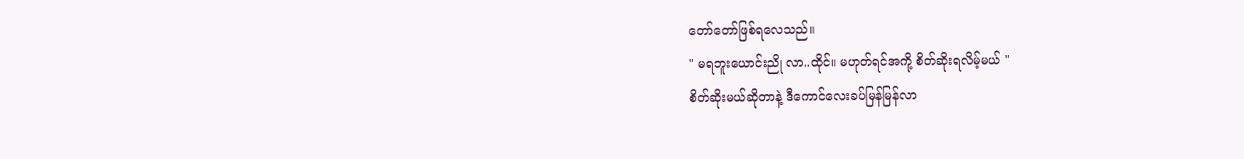တော်တော်ဖြစ်ရလေသည်။
" မရဘူးယောင်းညို လာ..ထိုင်။ မဟုတ်ရင်အကို့ စိတ်ဆိုးရလိမ့်မယ် "
စိတ်ဆိုးမယ်ဆိုတာနဲ့ ဒီကောင်လေးခပ်မြန်မြန်လာ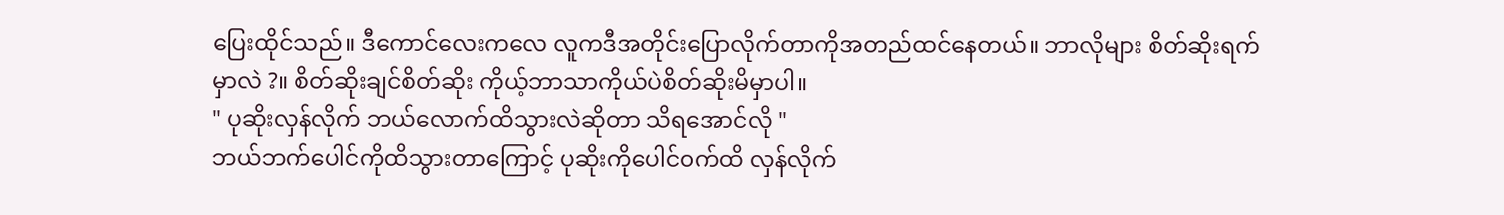ပြေးထိုင်သည်။ ဒီကောင်လေးကလေ လူကဒီအတိုင်းပြောလိုက်တာကိုအတည်ထင်နေတယ်။ ဘာလိုများ စိတ်ဆိုးရက်မှာလဲ ?။ စိတ်ဆိုးချင်စိတ်ဆိုး ကိုယ့်ဘာသာကိုယ်ပဲစိတ်ဆိုးမိမှာပါ။
" ပုဆိုးလှန်လိုက် ဘယ်လောက်ထိသွားလဲဆိုတာ သိရအောင်လို "
ဘယ်ဘက်ပေါင်ကိုထိသွားတာကြောင့် ပုဆိုးကိုပေါင်၀က်ထိ လှန်လိုက်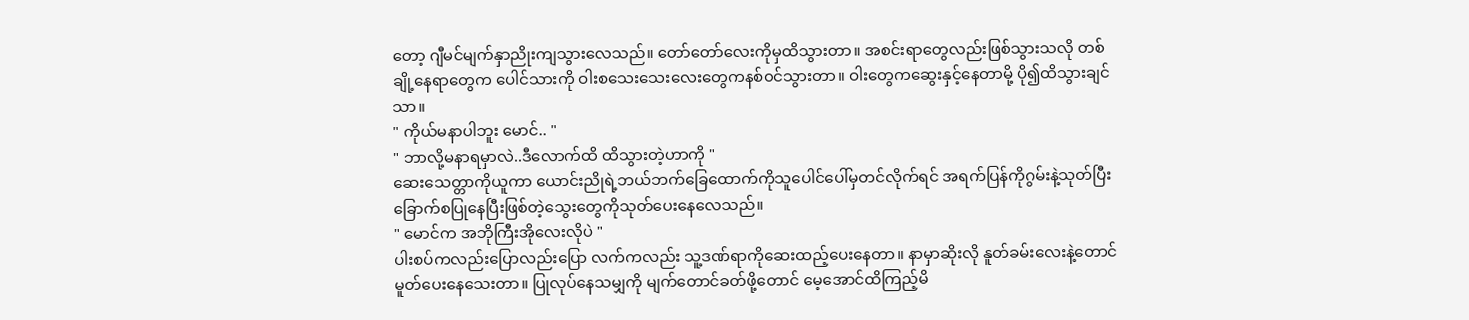တော့ ဂျီမင်မျက်နှာညိုးကျသွားလေသည်။ တော်တော်လေးကိုမှထိသွားတာ။ အစင်းရာတွေလည်းဖြစ်သွားသလို တစ်ချို့နေရာတွေက ပေါင်သားကို ဝါးစသေးသေးလေးတွေကနစ်၀င်သွားတာ။ ဝါးတွေကဆွေးနှင့်နေတာမို့ ပို၍ထိသွားချင်သာ။
" ကိုယ်မနာပါဘူး မောင်.. "
" ဘာလို့မနာရမှာလဲ..ဒီလောက်ထိ ထိသွားတဲ့ဟာကို "
ဆေးသေတ္တာကိုယူကာ ယောင်းညိုရဲ့ဘယ်ဘက်ခြေထောက်ကိုသူပေါင်ပေါ်မှတင်လိုက်ရင် အရက်ပြန်ကိုဂွမ်းနဲ့သုတ်ပြီး ခြောက်စပြုနေပြီးဖြစ်တဲ့သွေးတွေကိုသုတ်ပေးနေလေသည်။
" မောင်က အဘိုကြီးအိုလေးလိုပဲ "
ပါးစပ်ကလည်းပြောလည်းပြော လက်ကလည်း သူ့ဒဏ်ရာကိုဆေးထည့်ပေးနေတာ။ နာမှာဆိုးလို နူတ်ခမ်းလေးနဲ့တောင်မူတ်ပေးနေသေးတာ။ ပြုလုပ်နေသမျှကို မျက်တောင်ခတ်ဖို့တောင် မေ့အောင်ထိကြည့်မိ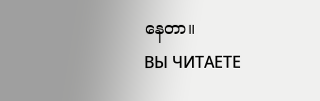နေတာ။
ВЫ ЧИТАЕТЕ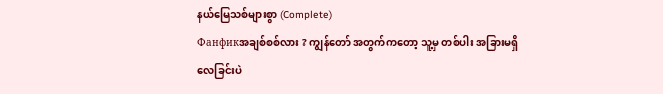နယ်မြေသစ်များစွာ (Complete)
Фанфикအချစ်စစ်လား ? ကျွန်တော် အတွက်ကတော့ သူ့မှ တစ်ပါး အခြားမရှိလေခြင်းပဲ